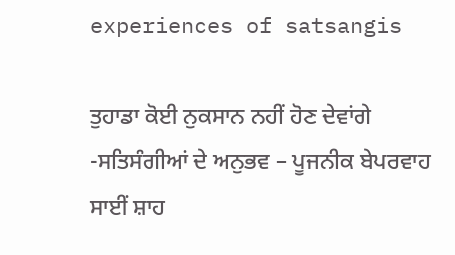experiences of satsangis

ਤੁਹਾਡਾ ਕੋਈ ਨੁਕਸਾਨ ਨਹੀਂ ਹੋਣ ਦੇਵਾਂਗੇ -ਸਤਿਸੰਗੀਆਂ ਦੇ ਅਨੁਭਵ – ਪੂਜਨੀਕ ਬੇਪਰਵਾਹ ਸਾਈਂ ਸ਼ਾਹ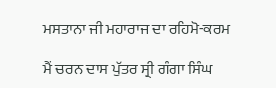ਮਸਤਾਨਾ ਜੀ ਮਹਾਰਾਜ ਦਾ ਰਹਿਮੋ-ਕਰਮ

ਮੈਂ ਚਰਨ ਦਾਸ ਪੁੱਤਰ ਸ੍ਰੀ ਗੰਗਾ ਸਿੰਘ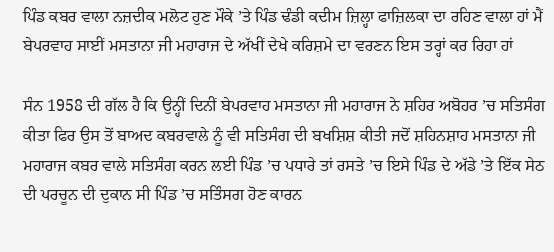ਪਿੰਡ ਕਬਰ ਵਾਲਾ ਨਜ਼ਦੀਕ ਮਲੋਟ ਹੁਣ ਮੌਕੇ ’ਤੇ ਪਿੰਡ ਢੰਡੀ ਕਦੀਮ ਜ਼ਿਲ੍ਹਾ ਫਾਜ਼ਿਲਕਾ ਦਾ ਰਹਿਣ ਵਾਲਾ ਹਾਂ ਮੈਂ ਬੇਪਰਵਾਹ ਸਾਈਂ ਮਸਤਾਨਾ ਜੀ ਮਹਾਰਾਜ ਦੇ ਅੱਖੀਂ ਦੇਖੇ ਕਰਿਸ਼ਮੇ ਦਾ ਵਰਣਨ ਇਸ ਤਰ੍ਹਾਂ ਕਰ ਰਿਹਾ ਹਾਂ

ਸੰਨ 1958 ਦੀ ਗੱਲ ਹੈ ਕਿ ਉਨ੍ਹੀਂ ਦਿਨੀਂ ਬੇਪਰਵਾਹ ਮਸਤਾਨਾ ਜੀ ਮਹਾਰਾਜ ਨੇ ਸ਼ਹਿਰ ਅਬੋਹਰ ’ਚ ਸਤਿਸੰਗ ਕੀਤਾ ਫਿਰ ਉਸ ਤੋਂ ਬਾਅਦ ਕਬਰਵਾਲੇ ਨੂੰ ਵੀ ਸਤਿਸੰਗ ਦੀ ਬਖਸ਼ਿਸ਼ ਕੀਤੀ ਜਦੋਂ ਸ਼ਹਿਨਸ਼ਾਹ ਮਸਤਾਨਾ ਜੀ ਮਹਾਰਾਜ ਕਬਰ ਵਾਲੇ ਸਤਿਸੰਗ ਕਰਨ ਲਈ ਪਿੰਡ ’ਚ ਪਧਾਰੇ ਤਾਂ ਰਸਤੇ ’ਚ ਇਸੇ ਪਿੰਡ ਦੇ ਅੱਡੇ ’ਤੇ ਇੱਕ ਸੇਠ ਦੀ ਪਰਚੂਨ ਦੀ ਦੁਕਾਨ ਸੀ ਪਿੰਡ ’ਚ ਸਤਿੰਸਗ ਹੋਣ ਕਾਰਨ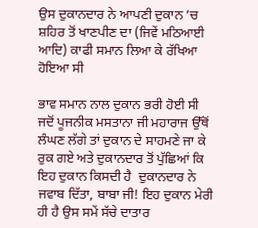ਉਸ ਦੁਕਾਨਦਾਰ ਨੇ ਆਪਣੀ ਦੁਕਾਨ ’ਚ ਸ਼ਹਿਰ ਤੋਂ ਖਾਣਪੀਣ ਦਾ (ਜਿਵੇਂ ਮਠਿਆਈ ਆਦਿ) ਕਾਫੀ ਸਮਾਨ ਲਿਆ ਕੇ ਰੱਖਿਆ ਹੋਇਆ ਸੀ

ਭਾਵ ਸਮਾਨ ਨਾਲ ਦੁਕਾਨ ਭਰੀ ਹੋਈ ਸੀ ਜਦੋਂ ਪੂਜਨੀਕ ਮਸਤਾਨਾ ਜੀ ਮਹਾਰਾਜ ਉੱਥੋਂ ਲੰਘਣ ਲੱਗੇ ਤਾਂ ਦੁਕਾਨ ਦੇ ਸਾਹਮਣੇ ਜਾ ਕੇ ਰੁਕ ਗਏ ਅਤੇ ਦੁਕਾਨਦਾਰ ਤੋਂ ਪੁੱਛਿਆਂ ਕਿ ਇਹ ਦੁਕਾਨ ਕਿਸਦੀ ਹੈ  ਦੁਕਾਨਦਾਰ ਨੇ ਜਵਾਬ ਦਿੱਤਾ, ਬਾਬਾ ਜੀ! ਇਹ ਦੁਕਾਨ ਮੇਰੀ ਹੀ ਹੈ ਉਸ ਸਮੇਂ ਸੱਚੇ ਦਾਤਾਰ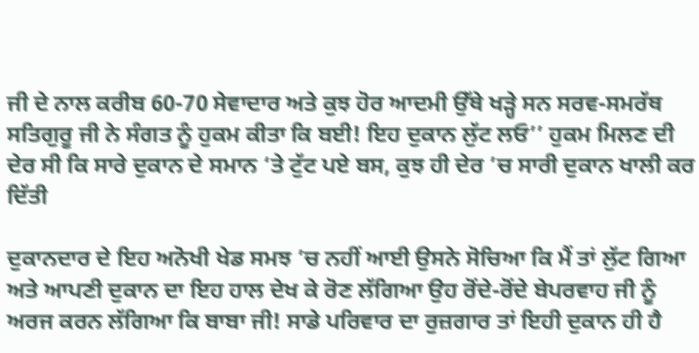ਜੀ ਦੇ ਨਾਲ ਕਰੀਬ 60-70 ਸੇਵਾਦਾਰ ਅਤੇ ਕੁਝ ਹੋਰ ਆਦਮੀ ਉੱਥੇ ਖੜ੍ਹੇ ਸਨ ਸਰਵ-ਸਮਰੱਥ ਸਤਿਗੁਰੂ ਜੀ ਨੇ ਸੰਗਤ ਨੂੰ ਹੁਕਮ ਕੀਤਾ ਕਿ ਬਈ! ਇਹ ਦੁਕਾਨ ਲੁੱਟ ਲਓ’’ ਹੁਕਮ ਮਿਲਣ ਦੀ ਦੇਰ ਸੀ ਕਿ ਸਾਰੇ ਦੁਕਾਨ ਦੇ ਸਮਾਨ ‘ਤੇ ਟੁੱਟ ਪਏ ਬਸ, ਕੁਝ ਹੀ ਦੇਰ ’ਚ ਸਾਰੀ ਦੁਕਾਨ ਖਾਲੀ ਕਰ ਦਿੱਤੀ

ਦੁਕਾਨਦਾਰ ਦੇ ਇਹ ਅਨੋਖੀ ਖੇਡ ਸਮਝ ’ਚ ਨਹੀਂ ਆਈ ਉਸਨੇ ਸੋਚਿਆ ਕਿ ਮੈਂ ਤਾਂ ਲੁੱਟ ਗਿਆ ਅਤੇ ਆਪਣੀ ਦੁਕਾਨ ਦਾ ਇਹ ਹਾਲ ਦੇਖ ਕੇ ਰੋਣ ਲੱਗਿਆ ਉਹ ਰੋਂਦੇ-ਰੋਂਦੇ ਬੇਪਰਵਾਹ ਜੀ ਨੂੰ ਅਰਜ ਕਰਨ ਲੱਗਿਆ ਕਿ ਬਾਬਾ ਜੀ! ਸਾਡੇ ਪਰਿਵਾਰ ਦਾ ਰੁਜ਼ਗਾਰ ਤਾਂ ਇਹੀ ਦੁਕਾਨ ਹੀ ਹੈ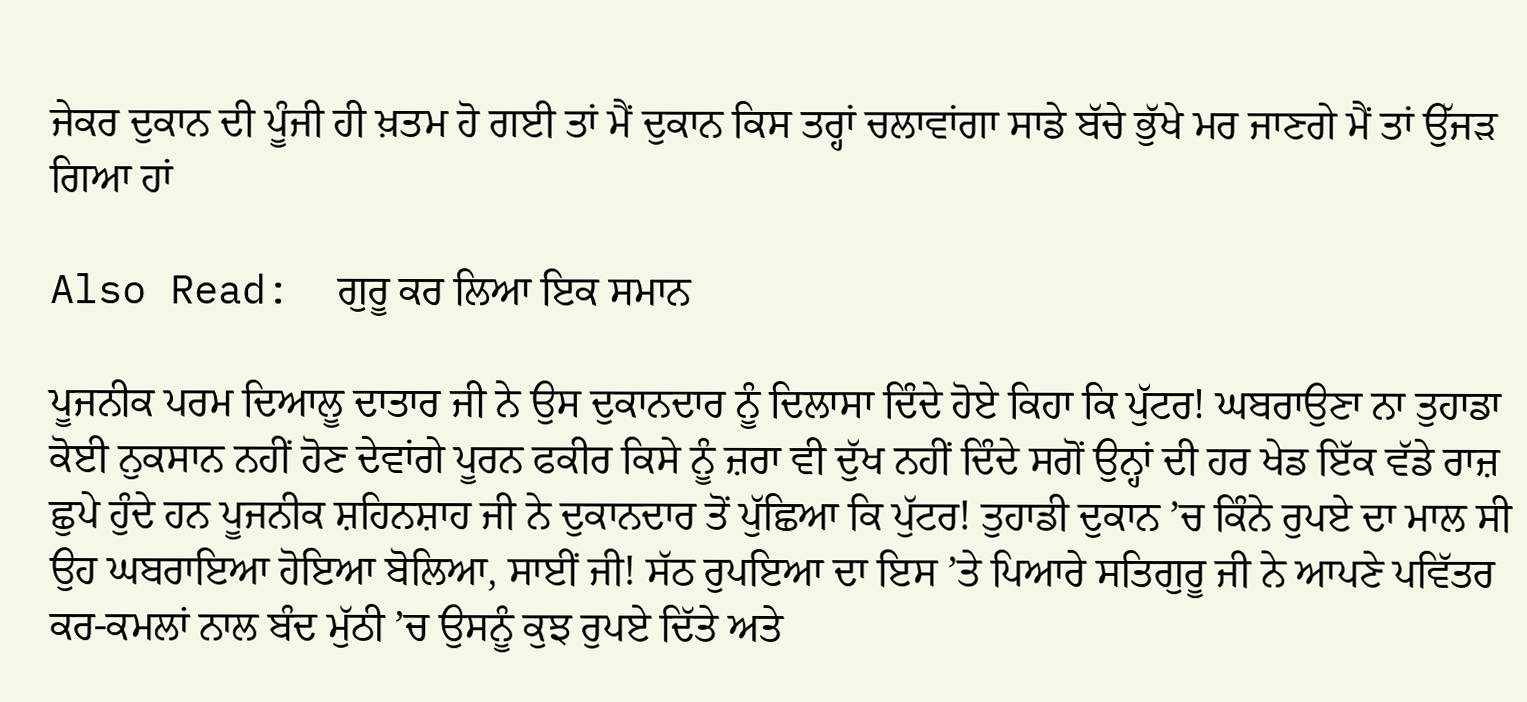ਜੇਕਰ ਦੁਕਾਨ ਦੀ ਪੂੰਜੀ ਹੀ ਖ਼ਤਮ ਹੋ ਗਈ ਤਾਂ ਮੈਂ ਦੁਕਾਨ ਕਿਸ ਤਰ੍ਹਾਂ ਚਲਾਵਾਂਗਾ ਸਾਡੇ ਬੱਚੇ ਭੁੱਖੇ ਮਰ ਜਾਣਗੇ ਮੈਂ ਤਾਂ ਉੱਜੜ ਗਿਆ ਹਾਂ

Also Read:  ਗੁਰੂ ਕਰ ਲਿਆ ਇਕ ਸਮਾਨ

ਪੂਜਨੀਕ ਪਰਮ ਦਿਆਲੂ ਦਾਤਾਰ ਜੀ ਨੇ ਉਸ ਦੁਕਾਨਦਾਰ ਨੂੰ ਦਿਲਾਸਾ ਦਿੰਦੇ ਹੋਏ ਕਿਹਾ ਕਿ ਪੁੱਟਰ! ਘਬਰਾਉਣਾ ਨਾ ਤੁਹਾਡਾ ਕੋਈ ਨੁਕਸਾਨ ਨਹੀਂ ਹੋਣ ਦੇਵਾਂਗੇ ਪੂਰਨ ਫਕੀਰ ਕਿਸੇ ਨੂੰ ਜ਼ਰਾ ਵੀ ਦੁੱਖ ਨਹੀਂ ਦਿੰਦੇ ਸਗੋਂ ਉਨ੍ਹਾਂ ਦੀ ਹਰ ਖੇਡ ਇੱਕ ਵੱਡੇ ਰਾਜ਼ ਛੁਪੇ ਹੁੰਦੇ ਹਨ ਪੂਜਨੀਕ ਸ਼ਹਿਨਸ਼ਾਹ ਜੀ ਨੇ ਦੁਕਾਨਦਾਰ ਤੋਂ ਪੁੱਛਿਆ ਕਿ ਪੁੱਟਰ! ਤੁਹਾਡੀ ਦੁਕਾਨ ’ਚ ਕਿੰਨੇ ਰੁਪਏ ਦਾ ਮਾਲ ਸੀ ਉਹ ਘਬਰਾਇਆ ਹੋਇਆ ਬੋਲਿਆ, ਸਾਈਂ ਜੀ! ਸੱਠ ਰੁਪਇਆ ਦਾ ਇਸ ’ਤੇ ਪਿਆਰੇ ਸਤਿਗੁਰੂ ਜੀ ਨੇ ਆਪਣੇ ਪਵਿੱਤਰ ਕਰ-ਕਮਲਾਂ ਨਾਲ ਬੰਦ ਮੁੱਠੀ ’ਚ ਉਸਨੂੰ ਕੁਝ ਰੁਪਏ ਦਿੱਤੇ ਅਤੇ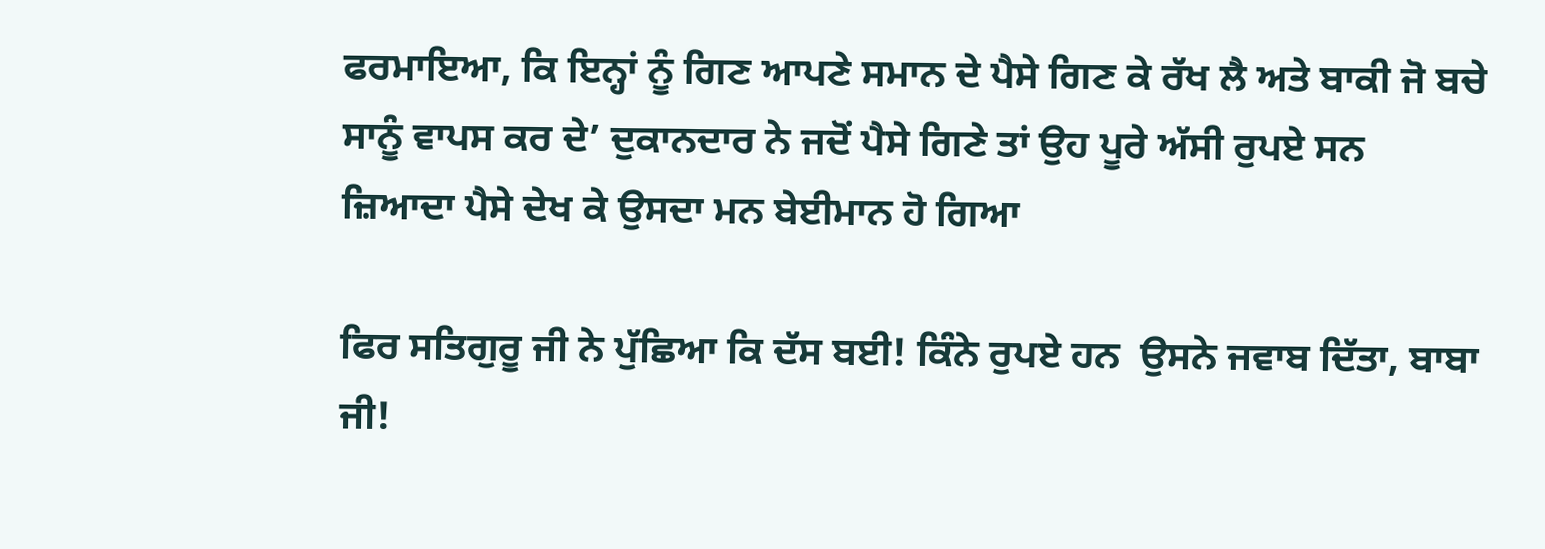ਫਰਮਾਇਆ, ਕਿ ਇਨ੍ਹਾਂ ਨੂੰ ਗਿਣ ਆਪਣੇ ਸਮਾਨ ਦੇ ਪੈਸੇ ਗਿਣ ਕੇ ਰੱਖ ਲੈ ਅਤੇ ਬਾਕੀ ਜੋ ਬਚੇ ਸਾਨੂੰ ਵਾਪਸ ਕਰ ਦੇ’ ਦੁਕਾਨਦਾਰ ਨੇ ਜਦੋਂ ਪੈਸੇ ਗਿਣੇ ਤਾਂ ਉਹ ਪੂਰੇ ਅੱਸੀ ਰੁਪਏ ਸਨ ਜ਼ਿਆਦਾ ਪੈਸੇ ਦੇਖ ਕੇ ਉਸਦਾ ਮਨ ਬੇਈਮਾਨ ਹੋ ਗਿਆ

ਫਿਰ ਸਤਿਗੁਰੂ ਜੀ ਨੇ ਪੁੱਛਿਆ ਕਿ ਦੱਸ ਬਈ! ਕਿੰਨੇ ਰੁਪਏ ਹਨ  ਉਸਨੇ ਜਵਾਬ ਦਿੱਤਾ, ਬਾਬਾ ਜੀ!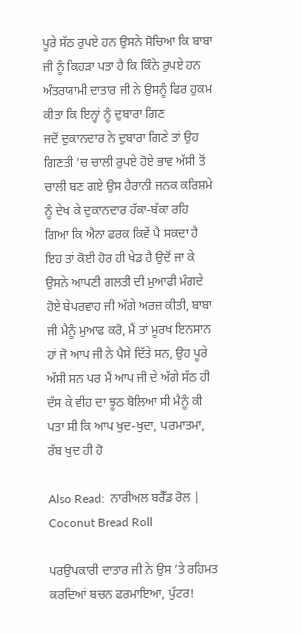ਪੂਰੇ ਸੱਠ ਰੁਪਏ ਹਨ ਉਸਨੇ ਸੋਚਿਆ ਕਿ ਬਾਬਾ ਜੀ ਨੂੰ ਕਿਹੜਾ ਪਤਾ ਹੈ ਕਿ ਕਿੰਨੇ ਰੁਪਏ ਹਨ  ਅੰਤਰਯਾਮੀ ਦਾਤਾਰ ਜੀ ਨੇ ਉਸਨੂੰ ਫਿਰ ਹੁਕਮ ਕੀਤਾ ਕਿ ਇਨ੍ਹਾਂ ਨੂੰ ਦੁਬਾਰਾ ਗਿਣ
ਜਦੋਂ ਦੁਕਾਨਦਾਰ ਨੇ ਦੁਬਾਰਾ ਗਿਣੇ ਤਾਂ ਉਹ ਗਿਣਤੀ ’ਚ ਚਾਲੀ ਰੁਪਏ ਹੋਏ ਭਾਵ ਅੱਸੀ ਤੋਂ ਚਾਲੀ ਬਣ ਗਏ ਉਸ ਹੈਰਾਨੀ ਜਨਕ ਕਰਿਸ਼ਮੇ ਨੂੰ ਦੇਖ ਕੇ ਦੁਕਾਨਦਾਰ ਹੱਕਾ-ਬੱਕਾ ਰਹਿ ਗਿਆ ਕਿ ਐਨਾ ਫਰਕ ਕਿਵੇਂ ਪੈ ਸਕਦਾ ਹੈ ਇਹ ਤਾਂ ਕੋਈ ਹੋਰ ਹੀ ਖੇਡ ਹੈ ਉਦੋਂ ਜਾ ਕੇ ਉਸਨੇ ਆਪਣੀ ਗਲਤੀ ਦੀ ਮੁਆਫੀ ਮੰਗਦੇ ਹੋਏ ਬੇਪਰਵਾਹ ਜੀ ਅੱਗੇ ਅਰਜ਼ ਕੀਤੀ, ਬਾਬਾ ਜੀ ਮੈਨੂੰ ਮੁਆਫ ਕਰੋ, ਮੈਂ ਤਾਂ ਮੂਰਖ ਇਨਸਾਨ ਹਾਂ ਜੋ ਆਪ ਜੀ ਨੇ ਪੈਸੇ ਦਿੱਤੇ ਸਨ, ਉਹ ਪੂਰੇ ਅੱਸੀ ਸਨ ਪਰ ਮੈਂ ਆਪ ਜੀ ਦੇ ਅੱਗੇ ਸੱਠ ਹੀ ਦੱਸ ਕੇ ਵੀਹ ਦਾ ਝੂਠ ਬੋਲਿਆ ਸੀ ਮੈਨੂੰ ਕੀ ਪਤਾ ਸੀ ਕਿ ਆਪ ਖੁਦ-ਖੁਦਾ, ਪਰਮਾਤਮਾ, ਰੱਬ ਖੁਦ ਹੀ ਹੋ

Also Read:  ਨਾਰੀਅਲ ਬਰੈੱਡ ਰੋਲ | Coconut Bread Roll

ਪਰਉਪਕਾਰੀ ਦਾਤਾਰ ਜੀ ਨੇ ਉਸ ’ਤੇ ਰਹਿਮਤ ਕਰਦਿਆਂ ਬਚਨ ਫਰਮਾਇਆ, ਪੁੱਟਰ!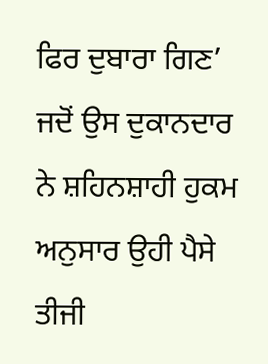ਫਿਰ ਦੁਬਾਰਾ ਗਿਣ’ ਜਦੋਂ ਉਸ ਦੁਕਾਨਦਾਰ ਨੇ ਸ਼ਹਿਨਸ਼ਾਹੀ ਹੁਕਮ ਅਨੁਸਾਰ ਉਹੀ ਪੈਸੇ ਤੀਜੀ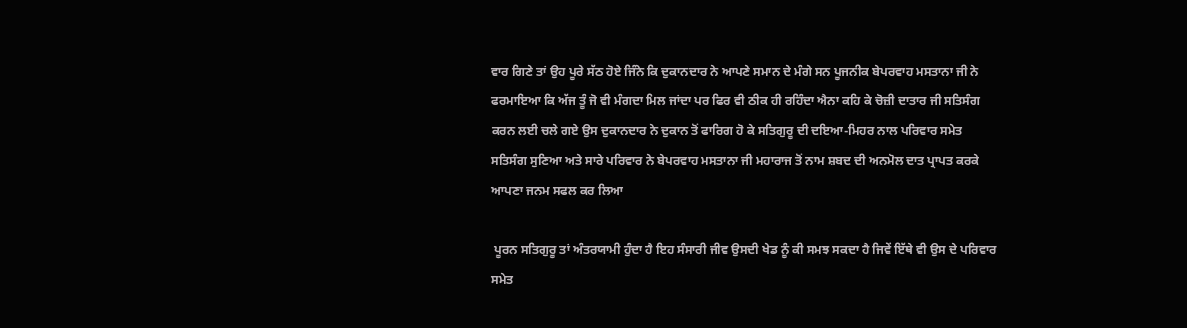ਵਾਰ ਗਿਣੇ ਤਾਂ ਉਹ ਪੂਰੇ ਸੱਠ ਹੋਏ ਜਿੰਨੇ ਕਿ ਦੁਕਾਨਦਾਰ ਨੇ ਆਪਣੇ ਸਮਾਨ ਦੇ ਮੰਗੇ ਸਨ ਪੂਜਨੀਕ ਬੇਪਰਵਾਹ ਮਸਤਾਨਾ ਜੀ ਨੇ ਫਰਮਾਇਆ ਕਿ ਅੱਜ ਤੂੰ ਜੋ ਵੀ ਮੰਗਦਾ ਮਿਲ ਜਾਂਦਾ ਪਰ ਫਿਰ ਵੀ ਠੀਕ ਹੀ ਰਹਿੰਦਾ ਐਨਾ ਕਹਿ ਕੇ ਚੋਜ਼ੀ ਦਾਤਾਰ ਜੀ ਸਤਿਸੰਗ ਕਰਨ ਲਈ ਚਲੇ ਗਏ ਉਸ ਦੁਕਾਨਦਾਰ ਨੇ ਦੁਕਾਨ ਤੋਂ ਫਾਰਿਗ ਹੋ ਕੇ ਸਤਿਗੁਰੂ ਦੀ ਦਇਆ-ਮਿਹਰ ਨਾਲ ਪਰਿਵਾਰ ਸਮੇਤ ਸਤਿਸੰਗ ਸੁਣਿਆ ਅਤੇ ਸਾਰੇ ਪਰਿਵਾਰ ਨੇ ਬੇਪਰਵਾਹ ਮਸਤਾਨਾ ਜੀ ਮਹਾਰਾਜ ਤੋਂ ਨਾਮ ਸ਼ਬਦ ਦੀ ਅਨਮੋਲ ਦਾਤ ਪ੍ਰਾਪਤ ਕਰਕੇ ਆਪਣਾ ਜਨਮ ਸਫਲ ਕਰ ਲਿਆ

 ਪੂਰਨ ਸਤਿਗੁਰੂ ਤਾਂ ਅੰਤਰਯਾਮੀ ਹੁੰਦਾ ਹੈ ਇਹ ਸੰਸਾਰੀ ਜੀਵ ਉਸਦੀ ਖੇਡ ਨੂੰ ਕੀ ਸਮਝ ਸਕਦਾ ਹੈ ਜਿਵੇਂ ਇੱਥੇ ਵੀ ਉਸ ਦੇ ਪਰਿਵਾਰ ਸਮੇਤ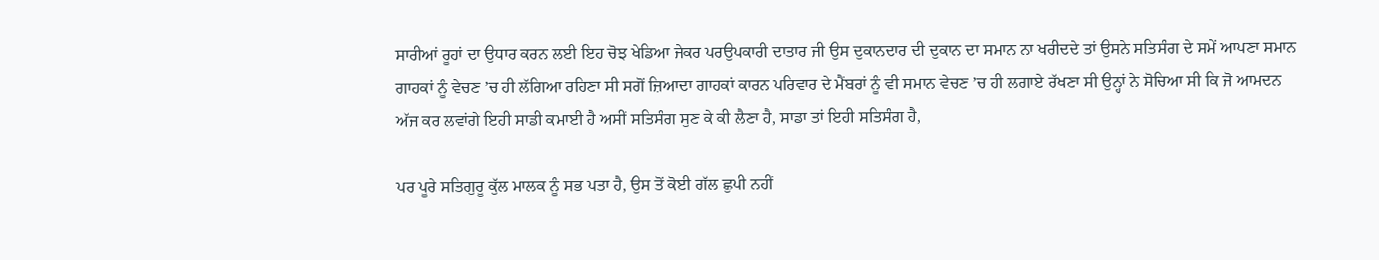ਸਾਰੀਆਂ ਰੂਹਾਂ ਦਾ ਉਧਾਰ ਕਰਨ ਲਈ ਇਹ ਚੋਝ ਖੇਡਿਆ ਜੇਕਰ ਪਰਉਪਕਾਰੀ ਦਾਤਾਰ ਜੀ ਉਸ ਦੁਕਾਨਦਾਰ ਦੀ ਦੁਕਾਨ ਦਾ ਸਮਾਨ ਨਾ ਖਰੀਦਦੇ ਤਾਂ ਉਸਨੇ ਸਤਿਸੰਗ ਦੇ ਸਮੇਂ ਆਪਣਾ ਸਮਾਨ ਗਾਹਕਾਂ ਨੂੰ ਵੇਚਣ ’ਚ ਹੀ ਲੱਗਿਆ ਰਹਿਣਾ ਸੀ ਸਗੋਂ ਜ਼ਿਆਦਾ ਗਾਹਕਾਂ ਕਾਰਨ ਪਰਿਵਾਰ ਦੇ ਮੈਂਬਰਾਂ ਨੂੰ ਵੀ ਸਮਾਨ ਵੇਚਣ ’ਚ ਹੀ ਲਗਾਏ ਰੱਖਣਾ ਸੀ ਉਨ੍ਹਾਂ ਨੇ ਸੋਚਿਆ ਸੀ ਕਿ ਜੋ ਆਮਦਨ ਅੱਜ ਕਰ ਲਵਾਂਗੇ ਇਹੀ ਸਾਡੀ ਕਮਾਈ ਹੈ ਅਸੀਂ ਸਤਿਸੰਗ ਸੁਣ ਕੇ ਕੀ ਲੈਣਾ ਹੈ, ਸਾਡਾ ਤਾਂ ਇਹੀ ਸਤਿਸੰਗ ਹੈ,

ਪਰ ਪੂਰੇ ਸਤਿਗੁਰੂ ਕੁੱਲ ਮਾਲਕ ਨੂੰ ਸਭ ਪਤਾ ਹੈ, ਉਸ ਤੋਂ ਕੋਈ ਗੱਲ ਛੁਪੀ ਨਹੀਂ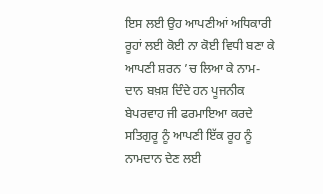ਇਸ ਲਈ ਉਹ ਆਪਣੀਆਂ ਅਧਿਕਾਰੀ ਰੂਹਾਂ ਲਈ ਕੋਈ ਨਾ ਕੋਈ ਵਿਧੀ ਬਣਾ ਕੇ ਆਪਣੀ ਸ਼ਰਨ ’ਚ ਲਿਆ ਕੇ ਨਾਮ-ਦਾਨ ਬਖ਼ਸ਼ ਦਿੰਦੇ ਹਨ ਪੂਜਨੀਕ ਬੇਪਰਵਾਹ ਜੀ ਫਰਮਾਇਆ ਕਰਦੇ ਸਤਿਗੁਰੂ ਨੂੰ ਆਪਣੀ ਇੱਕ ਰੂਹ ਨੂੰ ਨਾਮਦਾਨ ਦੇਣ ਲਈ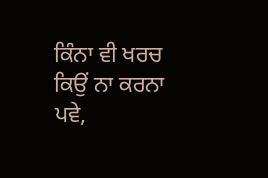ਕਿੰਨਾ ਵੀ ਖਰਚ ਕਿਉਂ ਨਾ ਕਰਨਾ ਪਵੇ,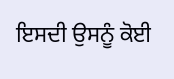ਇਸਦੀ ਉਸਨੂੰ ਕੋਈ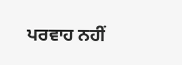ਪਰਵਾਹ ਨਹੀਂ